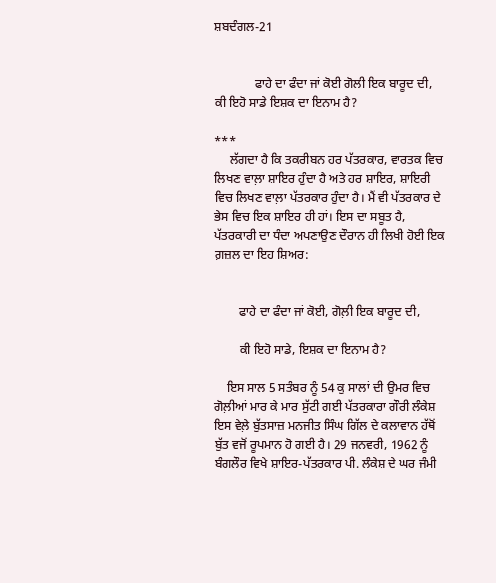ਸ਼ਬਦੰਗਲ-21


             ਫਾਹੇ ਦਾ ਫੰਦਾ ਜਾਂ ਕੋਈ ਗੋਲੀ ਇਕ ਬਾਰੂਦ ਦੀ,                ਕੀ ਇਹੋ ਸਾਡੇ ਇਸ਼ਕ ਦਾ ਇਨਾਮ ਹੈ?

***
     ਲੱਗਦਾ ਹੈ ਕਿ ਤਕਰੀਬਨ ਹਰ ਪੱਤਰਕਾਰ, ਵਾਰਤਕ ਵਿਚ ਲਿਖਣ ਵਾਲ਼ਾ ਸ਼ਾਇਰ ਹੁੰਦਾ ਹੈ ਅਤੇ ਹਰ ਸ਼ਾਇਰ, ਸ਼ਾਇਰੀ ਵਿਚ ਲਿਖਣ ਵਾਲ਼ਾ ਪੱਤਰਕਾਰ ਹੁੰਦਾ ਹੈ। ਮੈਂ ਵੀ ਪੱਤਰਕਾਰ ਦੇ ਭੇਸ ਵਿਚ ਇਕ ਸ਼ਾਇਰ ਹੀ ਹਾਂ। ਇਸ ਦਾ ਸਬੂਤ ਹੈ, ਪੱਤਰਕਾਰੀ ਦਾ ਧੰਦਾ ਅਪਣਾਉਣ ਦੌਰਾਨ ਹੀ ਲਿਖੀ ਹੋਈ ਇਕ ਗ਼ਜ਼ਲ ਦਾ ਇਹ ਸ਼ਿਅਰ:


        ਫਾਹੇ ਦਾ ਫੰਦਾ ਜਾਂ ਕੋਈ, ਗੋਲ਼ੀ ਇਕ ਬਾਰੂਦ ਦੀ,

        ਕੀ ਇਹੋ ਸਾਡੇ, ਇਸ਼ਕ ਦਾ ਇਨਾਮ ਹੈ?

    ਇਸ ਸਾਲ 5 ਸਤੰਬਰ ਨੂੰ 54 ਕੁ ਸਾਲਾਂ ਦੀ ਉਮਰ ਵਿਚ ਗੋਲ਼ੀਆਂ ਮਾਰ ਕੇ ਮਾਰ ਸੁੱਟੀ ਗਈ ਪੱਤਰਕਾਰਾ ਗੌਰੀ ਲੰਕੇਸ਼ ਇਸ ਵੇਲ਼ੇ ਬੁੱਤਸਾਜ਼ ਮਨਜੀਤ ਸਿੰਘ ਗਿੱਲ ਦੇ ਕਲਾਵਾਨ ਹੱਥੋਂ ਬੁੱਤ ਵਜੋਂ ਰੂਪਮਾਨ ਹੋ ਗਈ ਹੈ। 29 ਜਨਵਰੀ, 1962 ਨੂੰ ਬੰਗਲੌਰ ਵਿਖੇ ਸ਼ਾਇਰ-ਪੱਤਰਕਾਰ ਪੀ. ਲੰਕੇਸ਼ ਦੇ ਘਰ ਜੰਮੀ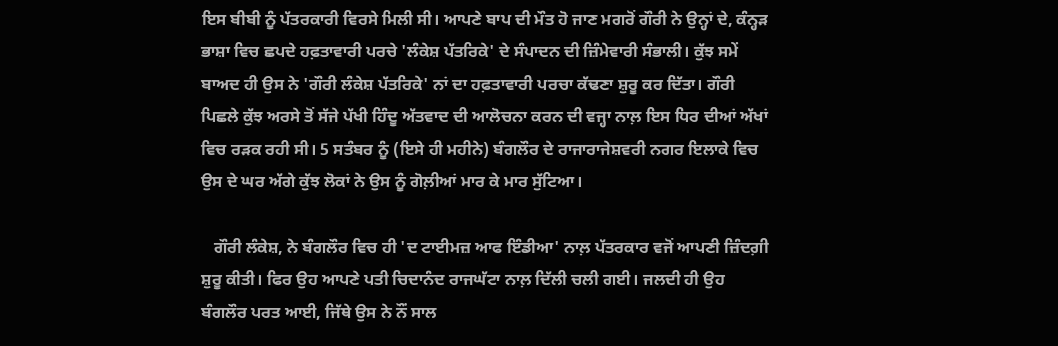ਇਸ ਬੀਬੀ ਨੂੰ ਪੱਤਰਕਾਰੀ ਵਿਰਸੇ ਮਿਲੀ ਸੀ। ਆਪਣੇ ਬਾਪ ਦੀ ਮੌਤ ਹੋ ਜਾਣ ਮਗਰੋਂ ਗੌਰੀ ਨੇ ਉਨ੍ਹਾਂ ਦੇ, ਕੰਨ੍ਹੜ ਭਾਸ਼ਾ ਵਿਚ ਛਪਦੇ ਹਫ਼ਤਾਵਾਰੀ ਪਰਚੇ 'ਲੰਕੇਸ਼ ਪੱਤਰਿਕੇ' ਦੇ ਸੰਪਾਦਨ ਦੀ ਜ਼ਿੰਮੇਵਾਰੀ ਸੰਭਾਲੀ। ਕੁੱਝ ਸਮੇਂ ਬਾਅਦ ਹੀ ਉਸ ਨੇ 'ਗੌਰੀ ਲੰਕੇਸ਼ ਪੱਤਰਿਕੇ' ਨਾਂ ਦਾ ਹਫ਼ਤਾਵਾਰੀ ਪਰਚਾ ਕੱਢਣਾ ਸ਼ੁਰੂ ਕਰ ਦਿੱਤਾ। ਗੌਰੀ ਪਿਛਲੇ ਕੁੱਝ ਅਰਸੇ ਤੋਂ ਸੱਜੇ ਪੱਖੀ ਹਿੰਦੂ ਅੱਤਵਾਦ ਦੀ ਆਲੋਚਨਾ ਕਰਨ ਦੀ ਵਜ੍ਹਾ ਨਾਲ਼ ਇਸ ਧਿਰ ਦੀਆਂ ਅੱਖਾਂ ਵਿਚ ਰੜਕ ਰਹੀ ਸੀ। 5 ਸਤੰਬਰ ਨੂੰ (ਇਸੇ ਹੀ ਮਹੀਨੇ) ਬੰਗਲੌਰ ਦੇ ਰਾਜਾਰਾਜੇਸ਼ਵਰੀ ਨਗਰ ਇਲਾਕੇ ਵਿਚ ਉਸ ਦੇ ਘਰ ਅੱਗੇ ਕੁੱਝ ਲੋਕਾਂ ਨੇ ਉਸ ਨੂੰ ਗੋਲ਼ੀਆਂ ਮਾਰ ਕੇ ਮਾਰ ਸੁੱਟਿਆ।

   ਗੌਰੀ ਲੰਕੇਸ਼, ਨੇ ਬੰਗਲੌਰ ਵਿਚ ਹੀ 'ਦ ਟਾਈਮਜ਼ ਆਫ ਇੰਡੀਆ' ਨਾਲ਼ ਪੱਤਰਕਾਰ ਵਜੋਂ ਆਪਣੀ ਜ਼ਿੰਦਗ਼ੀ ਸ਼ੁਰੂ ਕੀਤੀ। ਫਿਰ ਉਹ ਆਪਣੇ ਪਤੀ ਚਿਦਾਨੰਦ ਰਾਜਘੱਟਾ ਨਾਲ਼ ਦਿੱਲੀ ਚਲੀ ਗਈ। ਜਲਦੀ ਹੀ ਉਹ ਬੰਗਲੌਰ ਪਰਤ ਆਈ, ਜਿੱਥੇ ਉਸ ਨੇ ਨੌਂ ਸਾਲ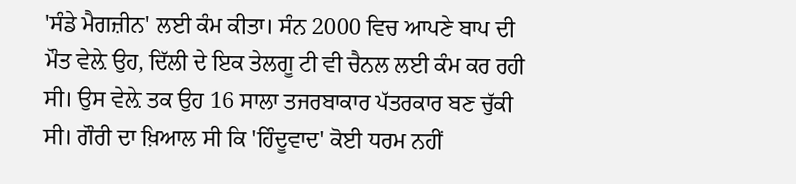'ਸੰਡੇ ਮੈਗਜ਼ੀਨ' ਲਈ ਕੰਮ ਕੀਤਾ। ਸੰਨ 2000 ਵਿਚ ਆਪਣੇ ਬਾਪ ਦੀ ਮੌਤ ਵੇਲ਼ੇ ਉਹ, ਦਿੱਲੀ ਦੇ ਇਕ ਤੇਲਗੂ ਟੀ ਵੀ ਚੈਨਲ ਲਈ ਕੰਮ ਕਰ ਰਹੀ ਸੀ। ਉਸ ਵੇਲ਼ੇ ਤਕ ਉਹ 16 ਸਾਲਾ ਤਜਰਬਾਕਾਰ ਪੱਤਰਕਾਰ ਬਣ ਚੁੱਕੀ ਸੀ। ਗੌਰੀ ਦਾ ਖ਼ਿਆਲ ਸੀ ਕਿ 'ਹਿੰਦੂਵਾਦ' ਕੋਈ ਧਰਮ ਨਹੀਂ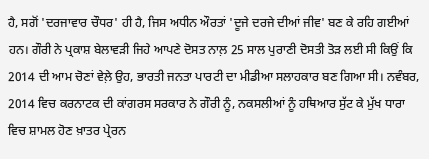ਹੈ, ਸਗੋਂ 'ਦਰਜਾਵਾਰ ਚੌਧਰ' ਹੀ ਹੈ, ਜਿਸ ਅਧੀਨ ਔਰਤਾਂ 'ਦੂਜੇ ਦਰਜੇ ਦੀਆਂ ਜੀਵ' ਬਣ ਕੇ ਰਹਿ ਗਈਆਂ ਹਨ। ਗੌਰੀ ਨੇ ਪ੍ਰਕਾਸ਼ ਬੇਲਾਵੜੀ ਜਿਹੇ ਆਪਣੇ ਦੋਸਤ ਨਾਲ਼ 25 ਸਾਲ ਪੁਰਾਣੀ ਦੋਸਤੀ ਤੋੜ ਲਈ ਸੀ ਕਿਉਂ ਕਿ 2014 ਦੀ ਆਮ ਚੋਣਾਂ ਵੇਲ਼ੇ ਉਹ, ਭਾਰਤੀ ਜਨਤਾ ਪਾਰਟੀ ਦਾ ਮੀਡੀਆ ਸਲਾਹਕਾਰ ਬਣ ਗਿਆ ਸੀ। ਨਵੰਬਰ, 2014 ਵਿਚ ਕਰਨਾਟਕ ਦੀ ਕਾਂਗਰਸ ਸਰਕਾਰ ਨੇ ਗੌਰੀ ਨੂੰ, ਨਕਸਲੀਆਂ ਨੂੰ ਹਥਿਆਰ ਸੁੱਟ ਕੇ ਮੁੱਖ ਧਾਰਾ ਵਿਚ ਸ਼ਾਮਲ ਹੋਣ ਖ਼ਾਤਰ ਪ੍ਰੇਰਨ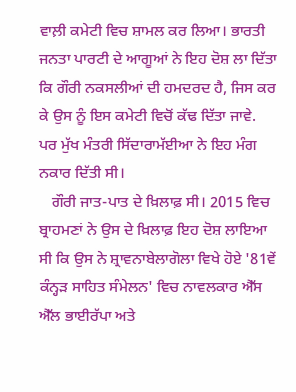ਵਾਲ਼ੀ ਕਮੇਟੀ ਵਿਚ ਸ਼ਾਮਲ ਕਰ ਲਿਆ। ਭਾਰਤੀ ਜਨਤਾ ਪਾਰਟੀ ਦੇ ਆਗੂਆਂ ਨੇ ਇਹ ਦੋਸ਼ ਲਾ ਦਿੱਤਾ ਕਿ ਗੌਰੀ ਨਕਸਲੀਆਂ ਦੀ ਹਮਦਰਦ ਹੈ, ਜਿਸ ਕਰ ਕੇ ਉਸ ਨੂੰ ਇਸ ਕਮੇਟੀ ਵਿਚੋਂ ਕੱਢ ਦਿੱਤਾ ਜਾਵੇ. ਪਰ ਮੁੱਖ ਮੰਤਰੀ ਸਿੱਦਾਰਾਮੱਈਆ ਨੇ ਇਹ ਮੰਗ ਨਕਾਰ ਦਿੱਤੀ ਸੀ।
   ਗੌਰੀ ਜਾਤ-ਪਾਤ ਦੇ ਖ਼ਿਲਾਫ਼ ਸੀ। 2015 ਵਿਚ ਬ੍ਰਾਹਮਣਾਂ ਨੇ ਉਸ ਦੇ ਖ਼ਿਲਾਫ਼ ਇਹ ਦੋਸ਼ ਲਾਇਆ ਸੀ ਕਿ ਉਸ ਨੇ ਸ਼੍ਰਾਵਨਾਬੇਲਾਗੋਲਾ ਵਿਖੇ ਹੋਏ '81ਵੇਂ ਕੰਨ੍ਹੜ ਸਾਹਿਤ ਸੰਮੇਲਨ' ਵਿਚ ਨਾਵਲਕਾਰ ਐੱਸ ਐੱਲ ਭਾਈਰੱਪਾ ਅਤੇ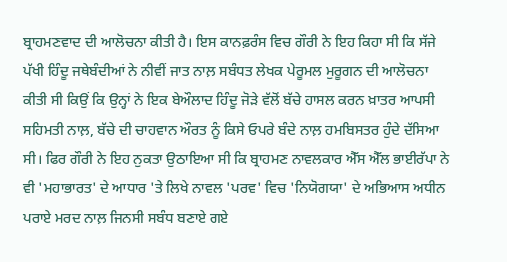ਬ੍ਰਾਹਮਣਵਾਦ ਦੀ ਆਲੋਚਨਾ ਕੀਤੀ ਹੈ। ਇਸ ਕਾਨਫ਼ਰੰਸ ਵਿਚ ਗੌਰੀ ਨੇ ਇਹ ਕਿਹਾ ਸੀ ਕਿ ਸੱਜੇ ਪੱਖੀ ਹਿੰਦੂ ਜਥੇਬੰਦੀਆਂ ਨੇ ਨੀਵੀਂ ਜਾਤ ਨਾਲ਼ ਸਬੰਧਤ ਲੇਖਕ ਪੇਰੂਮਲ ਮੁਰੂਗਨ ਦੀ ਆਲੋਚਨਾ ਕੀਤੀ ਸੀ ਕਿਉਂ ਕਿ ਉਨ੍ਹਾਂ ਨੇ ਇਕ ਬੇਔਲਾਦ ਹਿੰਦੂ ਜੋੜੇ ਵੱਲੋਂ ਬੱਚੇ ਹਾਸਲ ਕਰਨ ਖ਼ਾਤਰ ਆਪਸੀ ਸਹਿਮਤੀ ਨਾਲ਼, ਬੱਚੇ ਦੀ ਚਾਹਵਾਨ ਔਰਤ ਨੂੰ ਕਿਸੇ ਓਪਰੇ ਬੰਦੇ ਨਾਲ਼ ਹਮਬਿਸਤਰ ਹੁੰਦੇ ਦੱਸਿਆ ਸੀ। ਫਿਰ ਗੌਰੀ ਨੇ ਇਹ ਨੁਕਤਾ ਉਠਾਇਆ ਸੀ ਕਿ ਬ੍ਰਾਹਮਣ ਨਾਵਲਕਾਰ ਐੱਸ ਐੱਲ ਭਾਈਰੱਪਾ ਨੇ ਵੀ 'ਮਹਾਭਾਰਤ' ਦੇ ਆਧਾਰ 'ਤੇ ਲਿਖੇ ਨਾਵਲ 'ਪਰਵ' ਵਿਚ 'ਨਿਯੋਗਯਾ' ਦੇ ਅਭਿਆਸ ਅਧੀਨ ਪਰਾਏ ਮਰਦ ਨਾਲ਼ ਜਿਨਸੀ ਸਬੰਧ ਬਣਾਏ ਗਏ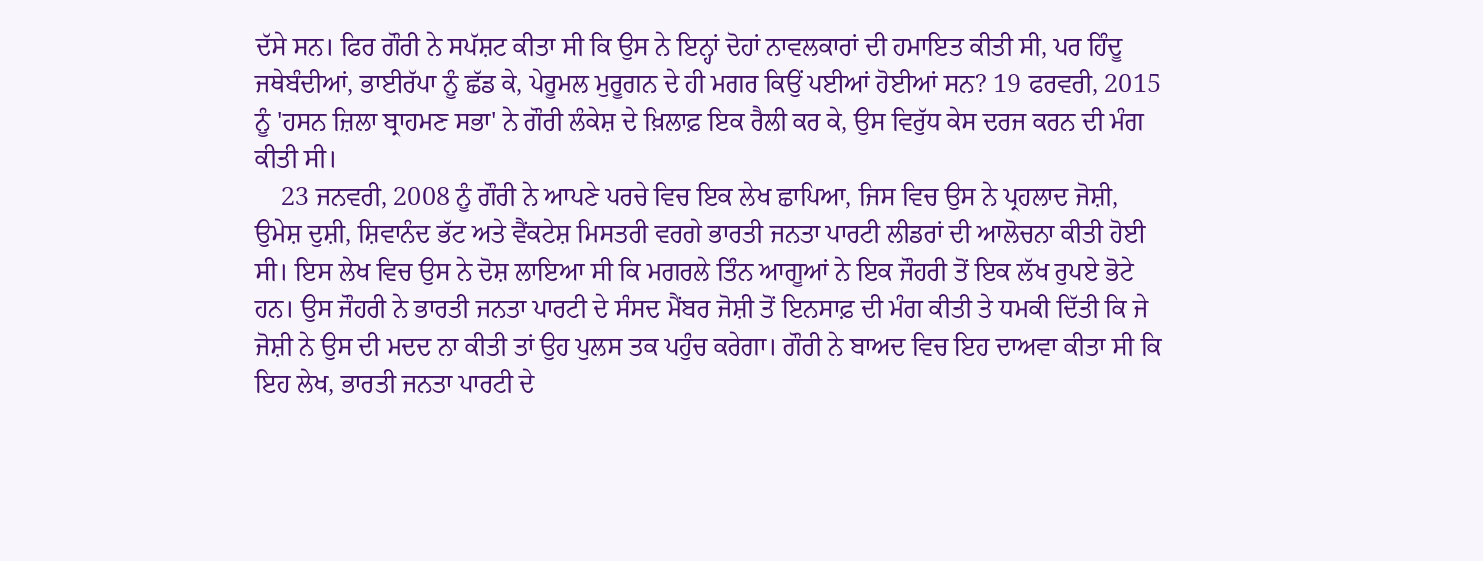ਦੱਸੇ ਸਨ। ਫਿਰ ਗੌਰੀ ਨੇ ਸਪੱਸ਼ਟ ਕੀਤਾ ਸੀ ਕਿ ਉਸ ਨੇ ਇਨ੍ਹਾਂ ਦੋਹਾਂ ਨਾਵਲਕਾਰਾਂ ਦੀ ਹਮਾਇਤ ਕੀਤੀ ਸੀ, ਪਰ ਹਿੰਦੂ ਜਥੇਬੰਦੀਆਂ, ਭਾਈਰੱਪਾ ਨੂੰ ਛੱਡ ਕੇ, ਪੇਰੂਮਲ ਮੁਰੂਗਨ ਦੇ ਹੀ ਮਗਰ ਕਿਉਂ ਪਈਆਂ ਹੋਈਆਂ ਸਨ? 19 ਫਰਵਰੀ, 2015 ਨੂੰ 'ਹਸਨ ਜ਼ਿਲਾ ਬ੍ਰਾਹਮਣ ਸਭਾ' ਨੇ ਗੌਰੀ ਲੰਕੇਸ਼ ਦੇ ਖ਼ਿਲਾਫ਼ ਇਕ ਰੈਲੀ ਕਰ ਕੇ, ਉਸ ਵਿਰੁੱਧ ਕੇਸ ਦਰਜ ਕਰਨ ਦੀ ਮੰਗ ਕੀਤੀ ਸੀ।
    23 ਜਨਵਰੀ, 2008 ਨੂੰ ਗੌਰੀ ਨੇ ਆਪਣੇ ਪਰਚੇ ਵਿਚ ਇਕ ਲੇਖ ਛਾਪਿਆ, ਜਿਸ ਵਿਚ ਉਸ ਨੇ ਪ੍ਰਹਲਾਦ ਜੋਸ਼ੀ, ਉਮੇਸ਼ ਦੁਸ਼ੀ, ਸ਼ਿਵਾਨੰਦ ਭੱਟ ਅਤੇ ਵੈਂਕਟੇਸ਼ ਮਿਸਤਰੀ ਵਰਗੇ ਭਾਰਤੀ ਜਨਤਾ ਪਾਰਟੀ ਲੀਡਰਾਂ ਦੀ ਆਲੋਚਨਾ ਕੀਤੀ ਹੋਈ ਸੀ। ਇਸ ਲੇਖ ਵਿਚ ਉਸ ਨੇ ਦੋਸ਼ ਲਾਇਆ ਸੀ ਕਿ ਮਗਰਲੇ ਤਿੰਨ ਆਗੂਆਂ ਨੇ ਇਕ ਜੌਹਰੀ ਤੋਂ ਇਕ ਲੱਖ ਰੁਪਏ ਭੋਟੇ ਹਨ। ਉਸ ਜੌਹਰੀ ਨੇ ਭਾਰਤੀ ਜਨਤਾ ਪਾਰਟੀ ਦੇ ਸੰਸਦ ਮੈਂਬਰ ਜੋਸ਼ੀ ਤੋਂ ਇਨਸਾਫ਼ ਦੀ ਮੰਗ ਕੀਤੀ ਤੇ ਧਮਕੀ ਦਿੱਤੀ ਕਿ ਜੇ ਜੋਸ਼ੀ ਨੇ ਉਸ ਦੀ ਮਦਦ ਨਾ ਕੀਤੀ ਤਾਂ ਉਹ ਪੁਲਸ ਤਕ ਪਹੁੰਚ ਕਰੇਗਾ। ਗੌਰੀ ਨੇ ਬਾਅਦ ਵਿਚ ਇਹ ਦਾਅਵਾ ਕੀਤਾ ਸੀ ਕਿ ਇਹ ਲੇਖ, ਭਾਰਤੀ ਜਨਤਾ ਪਾਰਟੀ ਦੇ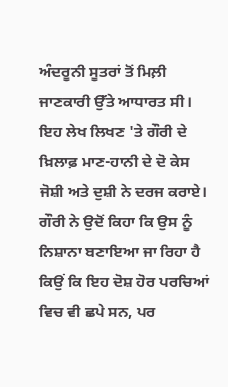ਅੰਦਰੂਨੀ ਸੂਤਰਾਂ ਤੋਂ ਮਿਲ਼ੀ ਜਾਣਕਾਰੀ ਉੱਤੇ ਆਧਾਰਤ ਸੀ। ਇਹ ਲੇਖ ਲਿਖਣ 'ਤੇ ਗੌਰੀ ਦੇ ਖ਼ਿਲਾਫ਼ ਮਾਣ-ਹਾਨੀ ਦੇ ਦੋ ਕੇਸ ਜੋਸ਼ੀ ਅਤੇ ਦੁਸ਼ੀ ਨੇ ਦਰਜ ਕਰਾਏ। ਗੌਰੀ ਨੇ ਉਦੋਂ ਕਿਹਾ ਕਿ ਉਸ ਨੂੰ ਨਿਸ਼ਾਨਾ ਬਣਾਇਆ ਜਾ ਰਿਹਾ ਹੈ ਕਿਉਂ ਕਿ ਇਹ ਦੋਸ਼ ਹੋਰ ਪਰਚਿਆਂ ਵਿਚ ਵੀ ਛਪੇ ਸਨ, ਪਰ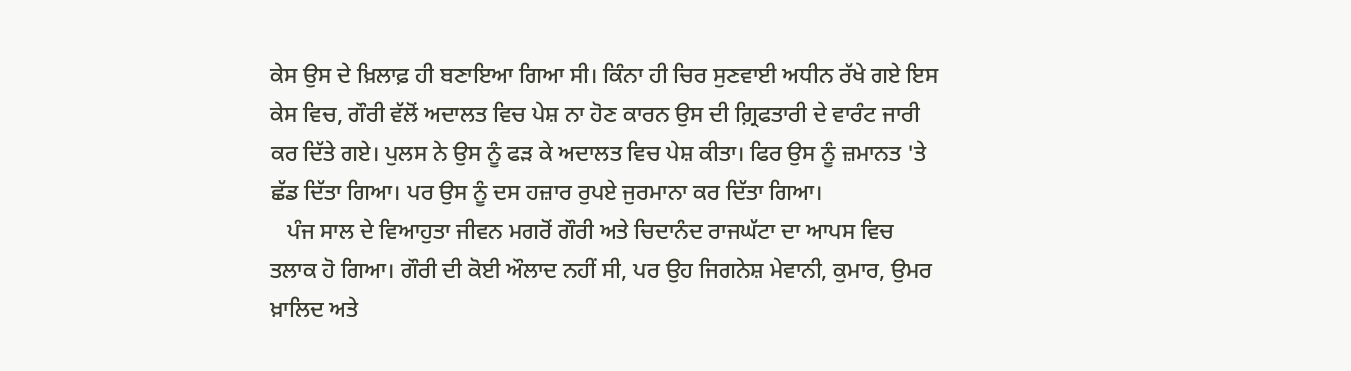ਕੇਸ ਉਸ ਦੇ ਖ਼ਿਲਾਫ਼ ਹੀ ਬਣਾਇਆ ਗਿਆ ਸੀ। ਕਿੰਨਾ ਹੀ ਚਿਰ ਸੁਣਵਾਈ ਅਧੀਨ ਰੱਖੇ ਗਏ ਇਸ ਕੇਸ ਵਿਚ, ਗੌਰੀ ਵੱਲੋਂ ਅਦਾਲਤ ਵਿਚ ਪੇਸ਼ ਨਾ ਹੋਣ ਕਾਰਨ ਉਸ ਦੀ ਗ਼੍ਰਿਫਤਾਰੀ ਦੇ ਵਾਰੰਟ ਜਾਰੀ ਕਰ ਦਿੱਤੇ ਗਏ। ਪੁਲਸ ਨੇ ਉਸ ਨੂੰ ਫੜ ਕੇ ਅਦਾਲਤ ਵਿਚ ਪੇਸ਼ ਕੀਤਾ। ਫਿਰ ਉਸ ਨੂੰ ਜ਼ਮਾਨਤ 'ਤੇ ਛੱਡ ਦਿੱਤਾ ਗਿਆ। ਪਰ ਉਸ ਨੂੰ ਦਸ ਹਜ਼ਾਰ ਰੁਪਏ ਜੁਰਮਾਨਾ ਕਰ ਦਿੱਤਾ ਗਿਆ।
   ਪੰਜ ਸਾਲ ਦੇ ਵਿਆਹੁਤਾ ਜੀਵਨ ਮਗਰੋਂ ਗੌਰੀ ਅਤੇ ਚਿਦਾਨੰਦ ਰਾਜਘੱਟਾ ਦਾ ਆਪਸ ਵਿਚ ਤਲਾਕ ਹੋ ਗਿਆ। ਗੌਰੀ ਦੀ ਕੋਈ ਔਲਾਦ ਨਹੀਂ ਸੀ, ਪਰ ਉਹ ਜਿਗਨੇਸ਼ ਮੇਵਾਨੀ, ਕੁਮਾਰ, ਉਮਰ ਖ਼ਾਲਿਦ ਅਤੇ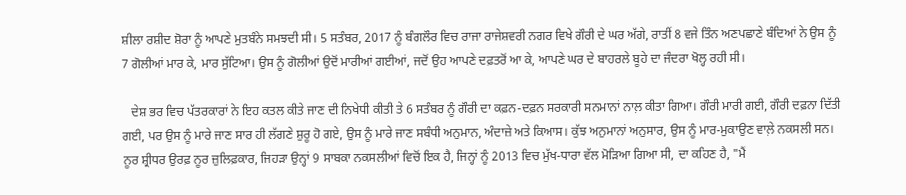ਸ਼ੀਲਾ ਰਸ਼ੀਦ ਸ਼ੋਰਾ ਨੂੰ ਆਪਣੇ ਮੁਤਬੰਨੇ ਸਮਝਦੀ ਸੀ। 5 ਸਤੰਬਰ, 2017 ਨੂੰ ਬੰਗਲੌਰ ਵਿਚ ਰਾਜਾ ਰਾਜੇਸ਼ਵਰੀ ਨਗਰ ਵਿਖੇ ਗੌਰੀ ਦੇ ਘਰ ਅੱਗੇ, ਰਾਤੀਂ 8 ਵਜੇ ਤਿੰਨ ਅਣਪਛਾਣੇ ਬੰਦਿਆਂ ਨੇ ਉਸ ਨੂੰ 7 ਗੋਲੀਆਂ ਮਾਰ ਕੇ, ਮਾਰ ਸੁੱਟਿਆ। ਉਸ ਨੂੰ ਗੋਲੀਆਂ ਉਦੋਂ ਮਾਰੀਆਂ ਗਈਆਂ, ਜਦੋਂ ਉਹ ਆਪਣੇ ਦਫ਼ਤਰੋਂ ਆ ਕੇ, ਆਪਣੇ ਘਰ ਦੇ ਬਾਹਰਲੇ ਬੂਹੇ ਦਾ ਜੰਦਰਾ ਖੋਲ੍ਹ ਰਹੀ ਸੀ।

   ਦੇਸ਼ ਭਰ ਵਿਚ ਪੱਤਰਕਾਰਾਂ ਨੇ ਇਹ ਕਤਲ ਕੀਤੇ ਜਾਣ ਦੀ ਨਿਖੇਧੀ ਕੀਤੀ ਤੇ 6 ਸਤੰਬਰ ਨੂੰ ਗੌਰੀ ਦਾ ਕਫ਼ਨ-ਦਫ਼ਨ ਸਰਕਾਰੀ ਸਨਮਾਨਾਂ ਨਾਲ਼ ਕੀਤਾ ਗਿਆ। ਗੌਰੀ ਮਾਰੀ ਗਈ, ਗੌਰੀ ਦਫ਼ਨਾ ਦਿੱਤੀ ਗਈ, ਪਰ ਉਸ ਨੂੰ ਮਾਰੇ ਜਾਣ ਸਾਰ ਹੀ ਲੱਗਣੇ ਸ਼ੁਰੂ ਹੋ ਗਏ, ਉਸ ਨੂੰ ਮਾਰੇ ਜਾਣ ਸਬੰਧੀ ਅਨੁਮਾਨ, ਅੰਦਾਜ਼ੇ ਅਤੇ ਕਿਆਸ। ਕੁੱਝ ਅਨੁਮਾਨਾਂ ਅਨੁਸਾਰ, ਉਸ ਨੂੰ ਮਾਰ-ਮੁਕਾਉਣ ਵਾਲ਼ੇ ਨਕਸਲੀ ਸਨ। ਨੂਰ ਸ਼੍ਰੀਧਰ ਉਰਫ਼ ਨੂਰ ਜ਼ੁਲਿਫ਼ਕਾਰ, ਜਿਹੜਾ ਉਨ੍ਹਾਂ 9 ਸਾਬਕਾ ਨਕਸਲੀਆਂ ਵਿਚੋਂ ਇਕ ਹੈ, ਜਿਨ੍ਹਾਂ ਨੂੰ 2013 ਵਿਚ ਮੁੱਖ-ਧਾਰਾ ਵੱਲ ਮੋੜਿਆ ਗਿਆ ਸੀ, ਦਾ ਕਹਿਣ ਹੈ, "ਮੈਂ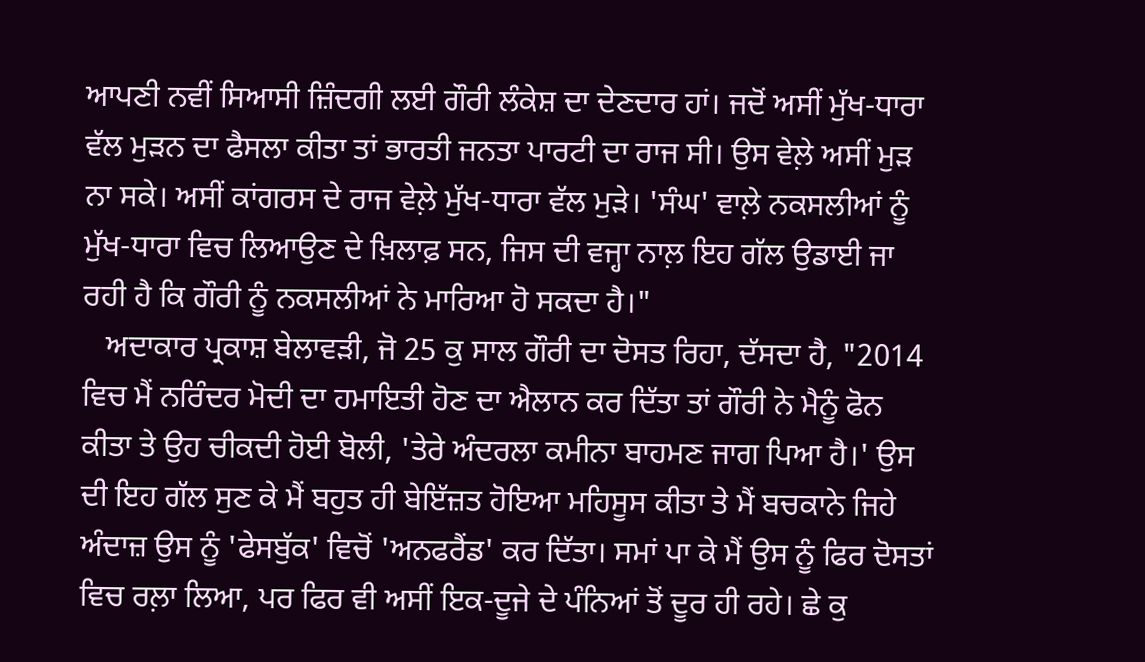ਆਪਣੀ ਨਵੀਂ ਸਿਆਸੀ ਜ਼ਿੰਦਗੀ ਲਈ ਗੌਰੀ ਲੰਕੇਸ਼ ਦਾ ਦੇਣਦਾਰ ਹਾਂ। ਜਦੋਂ ਅਸੀਂ ਮੁੱਖ-ਧਾਰਾ ਵੱਲ ਮੁੜਨ ਦਾ ਫੈਸਲਾ ਕੀਤਾ ਤਾਂ ਭਾਰਤੀ ਜਨਤਾ ਪਾਰਟੀ ਦਾ ਰਾਜ ਸੀ। ਉਸ ਵੇਲ਼ੇ ਅਸੀਂ ਮੁੜ ਨਾ ਸਕੇ। ਅਸੀਂ ਕਾਂਗਰਸ ਦੇ ਰਾਜ ਵੇਲ਼ੇ ਮੁੱਖ-ਧਾਰਾ ਵੱਲ ਮੁੜੇ। 'ਸੰਘ' ਵਾਲ਼ੇ ਨਕਸਲੀਆਂ ਨੂੰ ਮੁੱਖ-ਧਾਰਾ ਵਿਚ ਲਿਆਉਣ ਦੇ ਖ਼ਿਲਾਫ਼ ਸਨ, ਜਿਸ ਦੀ ਵਜ੍ਹਾ ਨਾਲ਼ ਇਹ ਗੱਲ ਉਡਾਈ ਜਾ ਰਹੀ ਹੈ ਕਿ ਗੌਰੀ ਨੂੰ ਨਕਸਲੀਆਂ ਨੇ ਮਾਰਿਆ ਹੋ ਸਕਦਾ ਹੈ।"
   ਅਦਾਕਾਰ ਪ੍ਰਕਾਸ਼ ਬੇਲਾਵੜੀ, ਜੋ 25 ਕੁ ਸਾਲ ਗੌਰੀ ਦਾ ਦੋਸਤ ਰਿਹਾ, ਦੱਸਦਾ ਹੈ, "2014 ਵਿਚ ਮੈਂ ਨਰਿੰਦਰ ਮੋਦੀ ਦਾ ਹਮਾਇਤੀ ਹੋਣ ਦਾ ਐਲਾਨ ਕਰ ਦਿੱਤਾ ਤਾਂ ਗੌਰੀ ਨੇ ਮੈਨੂੰ ਫੋਨ ਕੀਤਾ ਤੇ ਉਹ ਚੀਕਦੀ ਹੋਈ ਬੋਲੀ, 'ਤੇਰੇ ਅੰਦਰਲਾ ਕਮੀਨਾ ਬਾਹਮਣ ਜਾਗ ਪਿਆ ਹੈ।' ਉਸ ਦੀ ਇਹ ਗੱਲ ਸੁਣ ਕੇ ਮੈਂ ਬਹੁਤ ਹੀ ਬੇਇੱਜ਼ਤ ਹੋਇਆ ਮਹਿਸੂਸ ਕੀਤਾ ਤੇ ਮੈਂ ਬਚਕਾਨੇ ਜਿਹੇ ਅੰਦਾਜ਼ ਉਸ ਨੂੰ 'ਫੇਸਬੁੱਕ' ਵਿਚੋਂ 'ਅਨਫਰੈਂਡ' ਕਰ ਦਿੱਤਾ। ਸਮਾਂ ਪਾ ਕੇ ਮੈਂ ਉਸ ਨੂੰ ਫਿਰ ਦੋਸਤਾਂ ਵਿਚ ਰਲ਼ਾ ਲਿਆ, ਪਰ ਫਿਰ ਵੀ ਅਸੀਂ ਇਕ-ਦੂਜੇ ਦੇ ਪੰਨਿਆਂ ਤੋਂ ਦੂਰ ਹੀ ਰਹੇ। ਛੇ ਕੁ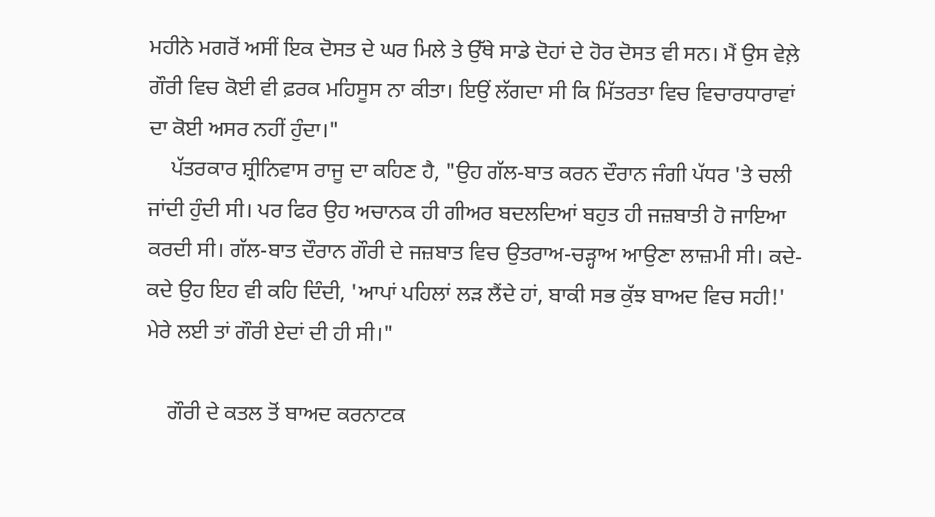ਮਹੀਨੇ ਮਗਰੋਂ ਅਸੀਂ ਇਕ ਦੋਸਤ ਦੇ ਘਰ ਮਿਲੇ ਤੇ ਉੱਥੇ ਸਾਡੇ ਦੋਹਾਂ ਦੇ ਹੋਰ ਦੋਸਤ ਵੀ ਸਨ। ਮੈਂ ਉਸ ਵੇਲ਼ੇ ਗੌਰੀ ਵਿਚ ਕੋਈ ਵੀ ਫ਼ਰਕ ਮਹਿਸੂਸ ਨਾ ਕੀਤਾ। ਇਉਂ ਲੱਗਦਾ ਸੀ ਕਿ ਮਿੱਤਰਤਾ ਵਿਚ ਵਿਚਾਰਧਾਰਾਵਾਂ ਦਾ ਕੋਈ ਅਸਰ ਨਹੀਂ ਹੁੰਦਾ।"
    ਪੱਤਰਕਾਰ ਸ਼੍ਰੀਨਿਵਾਸ ਰਾਜੂ ਦਾ ਕਹਿਣ ਹੈ, "ਉਹ ਗੱਲ-ਬਾਤ ਕਰਨ ਦੌਰਾਨ ਜੰਗੀ ਪੱਧਰ 'ਤੇ ਚਲੀ ਜਾਂਦੀ ਹੁੰਦੀ ਸੀ। ਪਰ ਫਿਰ ਉਹ ਅਚਾਨਕ ਹੀ ਗੀਅਰ ਬਦਲਦਿਆਂ ਬਹੁਤ ਹੀ ਜਜ਼ਬਾਤੀ ਹੋ ਜਾਇਆ ਕਰਦੀ ਸੀ। ਗੱਲ-ਬਾਤ ਦੌਰਾਨ ਗੌਰੀ ਦੇ ਜਜ਼ਬਾਤ ਵਿਚ ਉਤਰਾਅ-ਚੜ੍ਹਾਅ ਆਉਣਾ ਲਾਜ਼ਮੀ ਸੀ। ਕਦੇ-ਕਦੇ ਉਹ ਇਹ ਵੀ ਕਹਿ ਦਿੰਦੀ, 'ਆਪਾਂ ਪਹਿਲਾਂ ਲੜ ਲੈਂਦੇ ਹਾਂ, ਬਾਕੀ ਸਭ ਕੁੱਝ ਬਾਅਦ ਵਿਚ ਸਹੀ!' ਮੇਰੇ ਲਈ ਤਾਂ ਗੌਰੀ ਏਦਾਂ ਦੀ ਹੀ ਸੀ।"

    ਗੌਰੀ ਦੇ ਕਤਲ ਤੋਂ ਬਾਅਦ ਕਰਨਾਟਕ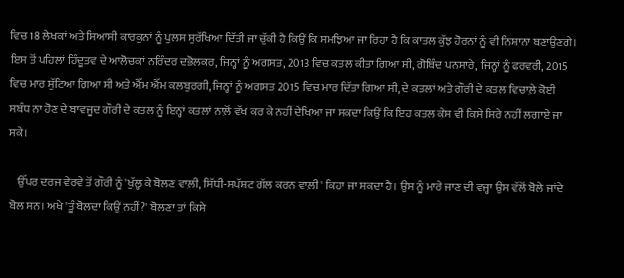ਵਿਚ 18 ਲੇਖਕਾਂ ਅਤੇ ਸਿਆਸੀ ਕਾਰਕੁਨਾਂ ਨੂੰ ਪੁਲਸ ਸੁਰੱਖਿਆ ਦਿੱਤੀ ਜਾ ਚੁੱਕੀ ਹੈ ਕਿਉਂ ਕਿ ਸਮਝਿਆ ਜਾ ਰਿਹਾ ਹੈ ਕਿ ਕਾਤਲ ਕੁੱਝ ਹੋਰਨਾਂ ਨੂੰ ਵੀ ਨਿਸ਼ਾਨਾ ਬਣਾਉਣਗੇ। ਇਸ ਤੋਂ ਪਹਿਲਾਂ ਹਿੰਦੂਤਵ ਦੇ ਆਲੋਚਕਾਂ ਨਰਿੰਦਰ ਦਭੋਲਕਰ, ਜਿਨ੍ਹਾਂ ਨੂੰ ਅਗਸਤ, 2013 ਵਿਚ ਕਤਲ ਕੀਤਾ ਗਿਆ ਸੀ, ਗੋਬਿੰਦ ਪਨਸਾਰੇ, ਜਿਨ੍ਹਾਂ ਨੂੰ ਫਰਵਰੀ, 2015 ਵਿਚ ਮਾਰ ਸੁੱਟਿਆ ਗਿਆ ਸੀ ਅਤੇ ਐੱਮ ਐੱਮ ਕਲਬੁਰਗੀ, ਜਿਨ੍ਹਾਂ ਨੂੰ ਅਗਸਤ 2015 ਵਿਚ ਮਾਰ ਦਿੱਤਾ ਗਿਆ ਸੀ, ਦੇ ਕਤਲਾਂ ਅਤੇ ਗੌਰੀ ਦੇ ਕਤਲ ਵਿਚਾਲ਼ੇ ਕੋਈ ਸਬੰਧ ਨਾ ਹੋਣ ਦੇ ਬਾਵਜੂਦ ਗੌਰੀ ਦੇ ਕਤਲ ਨੂੰ ਇਨ੍ਹਾਂ ਕਤਲਾਂ ਨਾਲ਼ੋਂ ਵੱਖ ਕਰ ਕੇ ਨਹੀਂ ਦੇਖਿਆ ਜਾ ਸਕਦਾ ਕਿਉਂ ਕਿ ਇਹ ਕਤਲ ਕੇਸ ਵੀ ਕਿਸੇ ਸਿਰੇ ਨਹੀਂ ਲਗਾਏ ਜਾ ਸਕੇ।

    ਉੱਪਰ ਦਰਜ ਵੇਰਵੇ ਤੋਂ ਗੌਰੀ ਨੂੰ 'ਖੁੱਲ੍ਹ ਕੇ ਬੋਲਣ ਵਾਲ਼ੀ, ਸਿੱਧੀ-ਸਪੱਸ਼ਟ ਗੱਲ ਕਰਨ ਵਾਲ਼ੀ' ਕਿਹਾ ਜਾ ਸਕਦਾ ਹੈ। ਉਸ ਨੂੰ ਮਾਰੇ ਜਾਣ ਦੀ ਵਜ੍ਹਾ ਉਸ ਵੱਲੋਂ ਬੋਲੇ ਜਾਂਦੇ ਬੋਲ ਸਨ। ਅਖੇ 'ਤੂੰ ਬੋਲਦਾ ਕਿਉਂ ਨਹੀਂ?' ਬੋਲਣਾ ਤਾਂ ਕਿਸੇ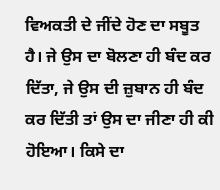ਵਿਅਕਤੀ ਦੇ ਜੀਂਦੇ ਹੋਣ ਦਾ ਸਬੂਤ ਹੈ। ਜੇ ਉਸ ਦਾ ਬੋਲਣਾ ਹੀ ਬੰਦ ਕਰ ਦਿੱਤਾ, ਜੇ ਉਸ ਦੀ ਜ਼ੁਬਾਨ ਹੀ ਬੰਦ ਕਰ ਦਿੱਤੀ ਤਾਂ ਉਸ ਦਾ ਜੀਣਾ ਹੀ ਕੀ ਹੋਇਆ। ਕਿਸੇ ਦਾ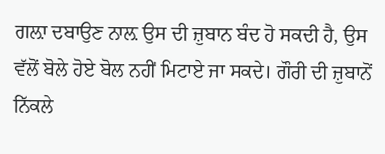ਗਲ਼ਾ ਦਬਾਉਣ ਨਾਲ਼ ਉਸ ਦੀ ਜ਼ੁਬਾਨ ਬੰਦ ਹੋ ਸਕਦੀ ਹੈ, ਉਸ ਵੱਲੋਂ ਬੋਲੇ ਹੋਏ ਬੋਲ ਨਹੀਂ ਮਿਟਾਏ ਜਾ ਸਕਦੇ। ਗੌਰੀ ਦੀ ਜ਼ੁਬਾਨੋਂ ਨਿੱਕਲੇ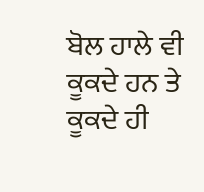ਬੋਲ ਹਾਲੇ ਵੀ ਕੂਕਦੇ ਹਨ ਤੇ ਕੂਕਦੇ ਹੀ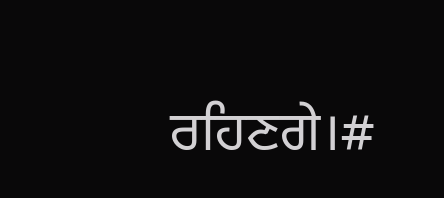ਰਹਿਣਗੇ।#